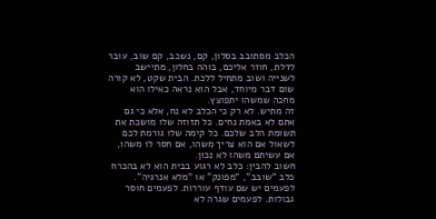הכלב מסתובב בסלון, קם, נשכב, קם שוב, עובר לדלת, חוזר אליכם, בוהה בחלון, מתיישב לשנייה ושוב מתחיל ללכת. הבית שקט, לא קורה שום דבר מיוחד, אבל הוא נראה כאילו הוא מחכה שמשהו יתפוצץ.
זה מתיש. לא רק כי הכלב לא נח, אלא כי גם אתם לא באמת נחים. כל תזוזה שלו מושכת את תשומת הלב שלכם. כל קימה שלו גורמת לכם לשאול אם הוא צריך משהו, אם חסר לו משהו, אם עשיתם משהו לא נכון.
חשוב להבין: כלב לא רגוע בבית הוא לא בהכרח כלב “שובב”, “מפונק” או “מלא אנרגיה”. לפעמים יש שם עודף עוררות. לפעמים חוסר גבולות. לפעמים שגרה לא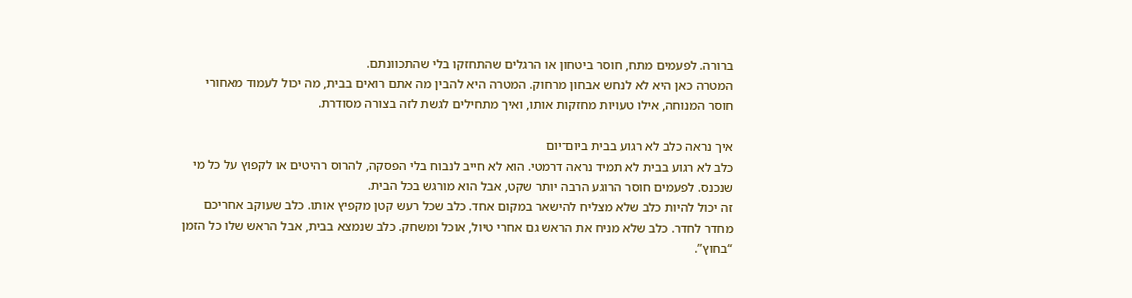ברורה. לפעמים מתח, חוסר ביטחון או הרגלים שהתחזקו בלי שהתכוונתם.
המטרה כאן היא לא לנחש אבחון מרחוק. המטרה היא להבין מה אתם רואים בבית, מה יכול לעמוד מאחורי חוסר המנוחה, אילו טעויות מחזקות אותו, ואיך מתחילים לגשת לזה בצורה מסודרת.

איך נראה כלב לא רגוע בבית ביום־יום
כלב לא רגוע בבית לא תמיד נראה דרמטי. הוא לא חייב לנבוח בלי הפסקה, להרוס רהיטים או לקפוץ על כל מי שנכנס. לפעמים חוסר הרוגע הרבה יותר שקט, אבל הוא מורגש בכל הבית.
זה יכול להיות כלב שלא מצליח להישאר במקום אחד. כלב שכל רעש קטן מקפיץ אותו. כלב שעוקב אחריכם מחדר לחדר. כלב שלא מניח את הראש גם אחרי טיול, אוכל ומשחק. כלב שנמצא בבית, אבל הראש שלו כל הזמן “בחוץ”.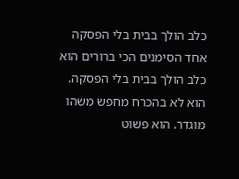כלב הולך בבית בלי הפסקה
אחד הסימנים הכי ברורים הוא כלב הולך בבית בלי הפסקה. הוא לא בהכרח מחפש משהו מוגדר. הוא פשוט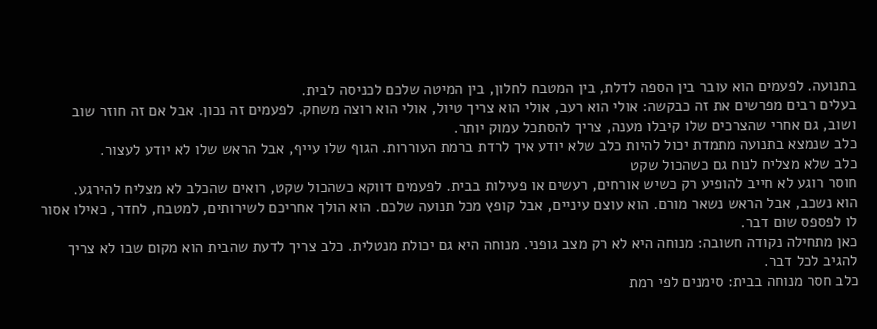בתנועה. לפעמים הוא עובר בין הספה לדלת, בין המטבח לחלון, בין המיטה שלכם לכניסה לבית.
בעלים רבים מפרשים את זה כבקשה: אולי הוא רעב, אולי הוא צריך טיול, אולי הוא רוצה משחק. לפעמים זה נכון. אבל אם זה חוזר שוב ושוב, גם אחרי שהצרכים שלו קיבלו מענה, צריך להסתכל עמוק יותר.
כלב שנמצא בתנועה מתמדת יכול להיות כלב שלא יודע איך לרדת ברמת העוררות. הגוף שלו עייף, אבל הראש שלו לא יודע לעצור.
כלב שלא מצליח לנוח גם כשהכול שקט
חוסר רוגע לא חייב להופיע רק כשיש אורחים, רעשים או פעילות בבית. לפעמים דווקא כשהכול שקט, רואים שהכלב לא מצליח להירגע.
הוא נשכב, אבל הראש נשאר מורם. הוא עוצם עיניים, אבל קופץ מכל תנועה שלכם. הוא הולך אחריכם לשירותים, למטבח, לחדר, כאילו אסור לו לפספס שום דבר.
כאן מתחילה נקודה חשובה: מנוחה היא לא רק מצב גופני. מנוחה היא גם יכולת מנטלית. כלב צריך לדעת שהבית הוא מקום שבו לא צריך להגיב לכל דבר.
כלב חסר מנוחה בבית: סימנים לפי רמת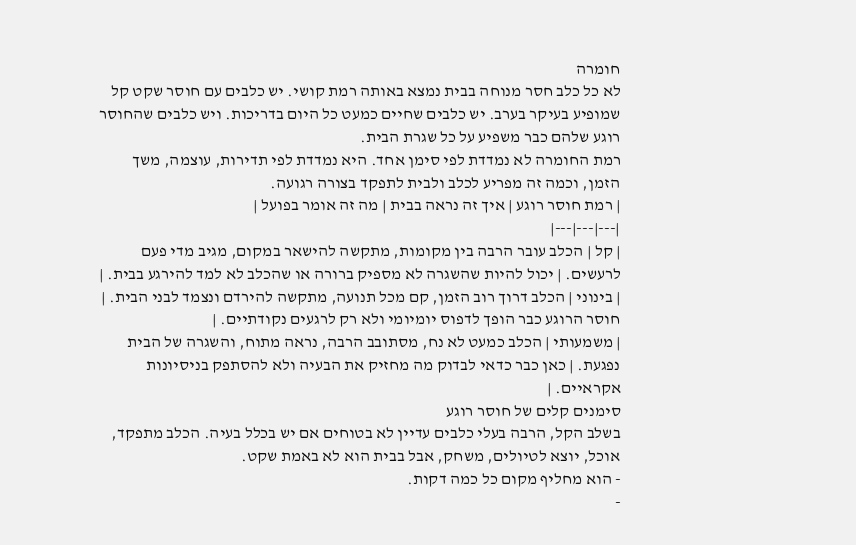חומרה
לא כל כלב חסר מנוחה בבית נמצא באותה רמת קושי. יש כלבים עם חוסר שקט קל שמופיע בעיקר בערב. יש כלבים שחיים כמעט כל היום בדריכות. ויש כלבים שהחוסר רוגע שלהם כבר משפיע על כל שגרת הבית.
רמת החומרה לא נמדדת לפי סימן אחד. היא נמדדת לפי תדירות, עוצמה, משך הזמן, וכמה זה מפריע לכלב ולבית לתפקד בצורה רגועה.
| רמת חוסר רוגע | איך זה נראה בבית | מה זה אומר בפועל |
|---|---|---|
| קל | הכלב עובר הרבה בין מקומות, מתקשה להישאר במקום, מגיב מדי פעם לרעשים. | יכול להיות שהשגרה לא מספיק ברורה או שהכלב לא למד להירגע בבית. |
| בינוני | הכלב דרוך רוב הזמן, קם מכל תנועה, מתקשה להירדם ונצמד לבני הבית. | חוסר הרוגע כבר הופך לדפוס יומיומי ולא רק לרגעים נקודתיים. |
| משמעותי | הכלב כמעט לא נח, מסתובב הרבה, נראה מתוח, והשגרה של הבית נפגעת. | כאן כבר כדאי לבדוק מה מחזיק את הבעיה ולא להסתפק בניסיונות אקראיים. |
סימנים קלים של חוסר רוגע
בשלב הקל, הרבה בעלי כלבים עדיין לא בטוחים אם יש בכלל בעיה. הכלב מתפקד, אוכל, יוצא לטיולים, משחק, אבל בבית הוא לא באמת שקט.
- הוא מחליף מקום כל כמה דקות.
-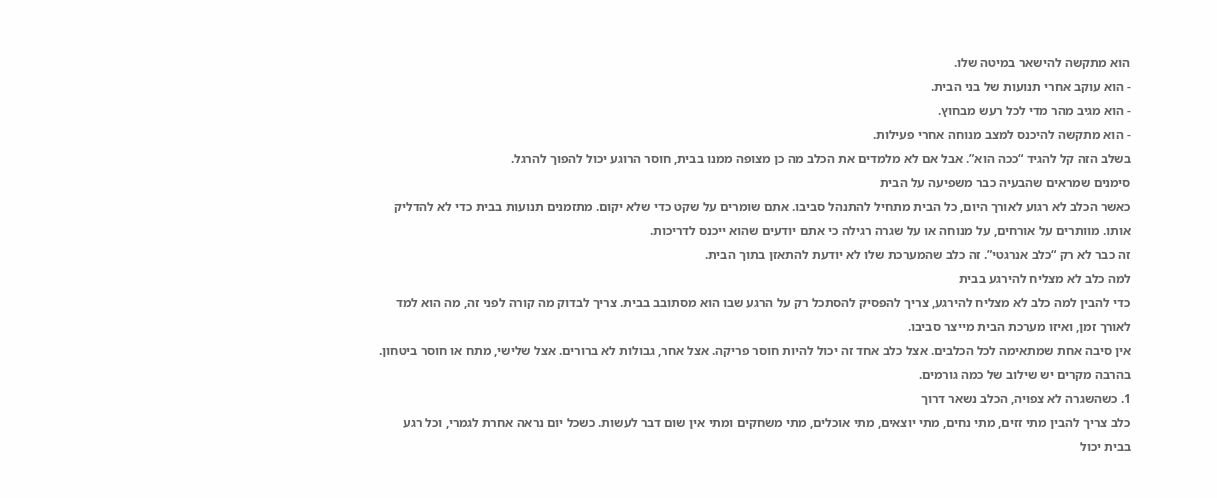הוא מתקשה להישאר במיטה שלו.
- הוא עוקב אחרי תנועות של בני הבית.
- הוא מגיב מהר מדי לכל רעש מבחוץ.
- הוא מתקשה להיכנס למצב מנוחה אחרי פעילות.
בשלב הזה קל להגיד “ככה הוא”. אבל אם לא מלמדים את הכלב מה כן מצופה ממנו בבית, חוסר הרוגע יכול להפוך להרגל.
סימנים שמראים שהבעיה כבר משפיעה על הבית
כאשר הכלב לא רגוע לאורך היום, כל הבית מתחיל להתנהל סביבו. אתם שומרים על שקט כדי שלא יקום. מתזמנים תנועות בבית כדי לא להדליק אותו. מוותרים על אורחים, על מנוחה או על שגרה רגילה כי אתם יודעים שהוא ייכנס לדריכות.
זה כבר לא רק “כלב אנרגטי”. זה כלב שהמערכת שלו לא יודעת להתאזן בתוך הבית.
למה כלב לא מצליח להירגע בבית
כדי להבין למה כלב לא מצליח להירגע, צריך להפסיק להסתכל רק על הרגע שבו הוא מסתובב בבית. צריך לבדוק מה קורה לפני זה, מה הוא למד לאורך זמן, ואיזו מערכת הבית מייצר סביבו.
אין סיבה אחת שמתאימה לכל הכלבים. אצל כלב אחד זה יכול להיות חוסר פריקה. אצל אחר, גבולות לא ברורים. אצל שלישי, מתח או חוסר ביטחון. בהרבה מקרים יש שילוב של כמה גורמים.
1. כשהשגרה לא צפויה, הכלב נשאר דרוך
כלב צריך להבין מתי זזים, מתי נחים, מתי יוצאים, מתי אוכלים, מתי משחקים ומתי אין שום דבר לעשות. כשכל יום נראה אחרת לגמרי, וכל רגע בבית יכול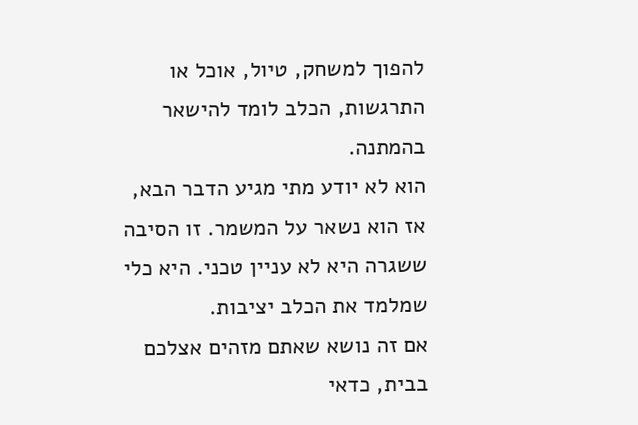להפוך למשחק, טיול, אוכל או התרגשות, הכלב לומד להישאר בהמתנה.
הוא לא יודע מתי מגיע הדבר הבא, אז הוא נשאר על המשמר. זו הסיבה ששגרה היא לא עניין טכני. היא כלי שמלמד את הכלב יציבות.
אם זה נושא שאתם מזהים אצלכם בבית, כדאי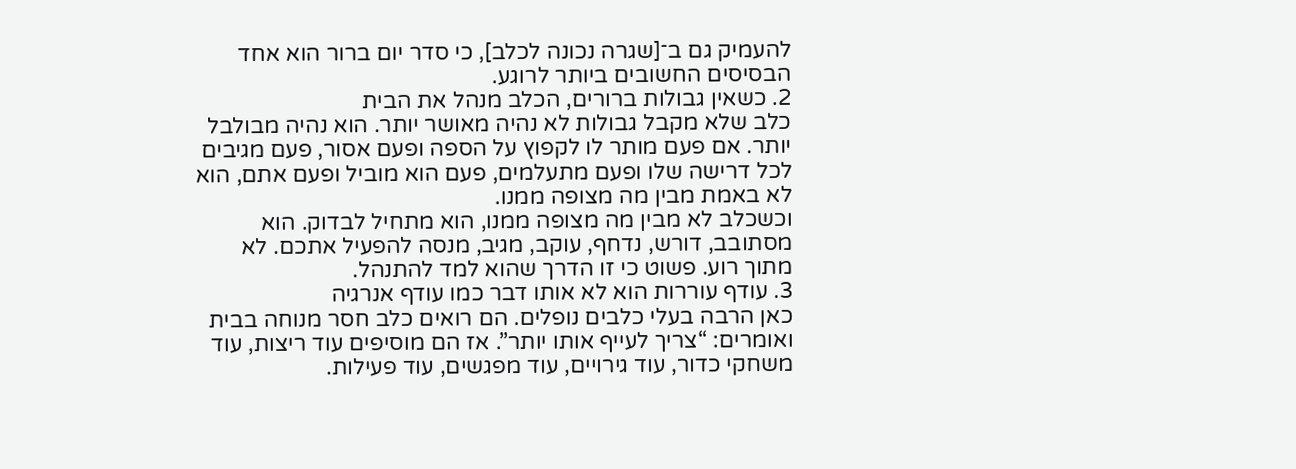להעמיק גם ב־[שגרה נכונה לכלב], כי סדר יום ברור הוא אחד הבסיסים החשובים ביותר לרוגע.
2. כשאין גבולות ברורים, הכלב מנהל את הבית
כלב שלא מקבל גבולות לא נהיה מאושר יותר. הוא נהיה מבולבל יותר. אם פעם מותר לו לקפוץ על הספה ופעם אסור, פעם מגיבים לכל דרישה שלו ופעם מתעלמים, פעם הוא מוביל ופעם אתם, הוא לא באמת מבין מה מצופה ממנו.
וכשכלב לא מבין מה מצופה ממנו, הוא מתחיל לבדוק. הוא מסתובב, דורש, נדחף, עוקב, מגיב, מנסה להפעיל אתכם. לא מתוך רוע. פשוט כי זו הדרך שהוא למד להתנהל.
3. עודף עוררות הוא לא אותו דבר כמו עודף אנרגיה
כאן הרבה בעלי כלבים נופלים. הם רואים כלב חסר מנוחה בבית ואומרים: “צריך לעייף אותו יותר”. אז הם מוסיפים עוד ריצות, עוד משחקי כדור, עוד גירויים, עוד מפגשים, עוד פעילות.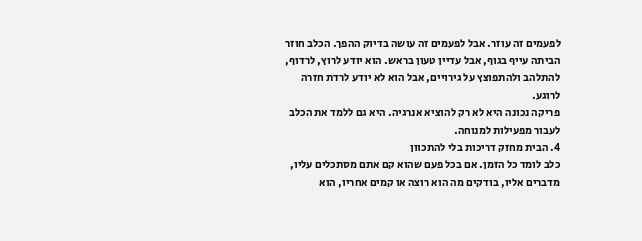לפעמים זה עוזר. אבל לפעמים זה עושה בדיוק ההפך. הכלב חוזר הביתה עייף בגוף, אבל עדיין טעון בראש. הוא יודע לרוץ, לרדוף, להתלהב ולהתפוצץ על גירויים, אבל הוא לא יודע לרדת חזרה לרוגע.
פריקה נכונה היא לא רק להוציא אנרגיה. היא גם ללמד את הכלב לעבור מפעילות למנוחה.
4. הבית מחזק דריכות בלי להתכוון
כלב לומד כל הזמן. אם בכל פעם שהוא קם אתם מסתכלים עליו, מדברים אליו, בודקים מה הוא רוצה או קמים אחריו, הוא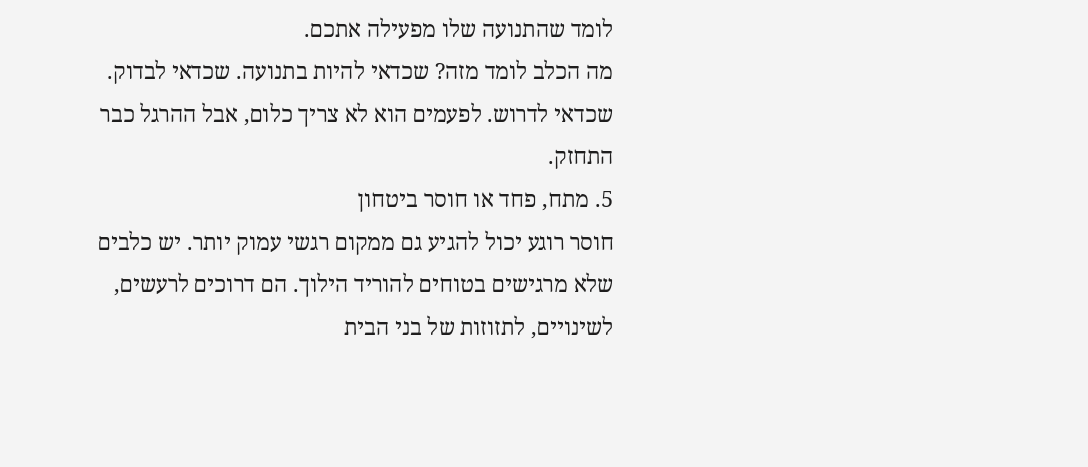לומד שהתנועה שלו מפעילה אתכם.
מה הכלב לומד מזה? שכדאי להיות בתנועה. שכדאי לבדוק. שכדאי לדרוש. לפעמים הוא לא צריך כלום, אבל ההרגל כבר התחזק.
5. מתח, פחד או חוסר ביטחון
חוסר רוגע יכול להגיע גם ממקום רגשי עמוק יותר. יש כלבים שלא מרגישים בטוחים להוריד הילוך. הם דרוכים לרעשים, לשינויים, לתזוזות של בני הבית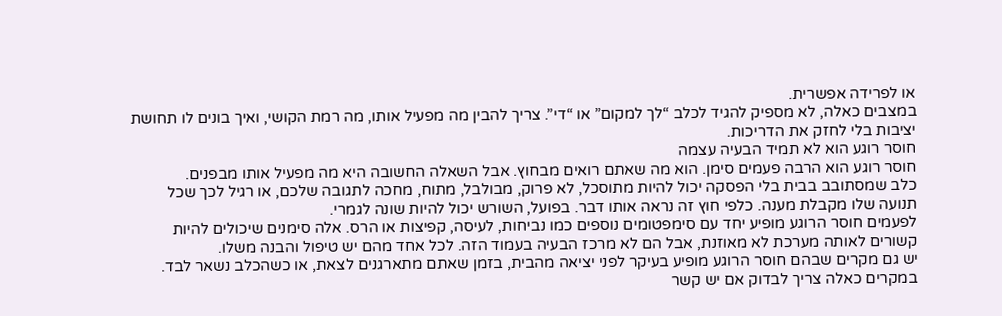או לפרידה אפשרית.
במצבים כאלה, לא מספיק להגיד לכלב “לך למקום” או “די”. צריך להבין מה מפעיל אותו, מה רמת הקושי, ואיך בונים לו תחושת יציבות בלי לחזק את הדריכות.
חוסר רוגע הוא לא תמיד הבעיה עצמה
חוסר רוגע הוא הרבה פעמים סימן. הוא מה שאתם רואים מבחוץ. אבל השאלה החשובה היא מה מפעיל אותו מבפנים.
כלב שמסתובב בבית בלי הפסקה יכול להיות מתוסכל, לא פרוק, מבולבל, מתוח, מחכה לתגובה שלכם, או רגיל לכך שכל תנועה שלו מקבלת מענה. כלפי חוץ זה נראה אותו דבר. בפועל, השורש יכול להיות שונה לגמרי.
לפעמים חוסר הרוגע מופיע יחד עם סימפטומים נוספים כמו נביחות, לעיסה, קפיצות או הרס. אלה סימנים שיכולים להיות קשורים לאותה מערכת לא מאוזנת, אבל הם לא מרכז הבעיה בעמוד הזה. לכל אחד מהם יש טיפול והבנה משלו.
יש גם מקרים שבהם חוסר הרוגע מופיע בעיקר לפני יציאה מהבית, בזמן שאתם מתארגנים לצאת, או כשהכלב נשאר לבד. במקרים כאלה צריך לבדוק אם יש קשר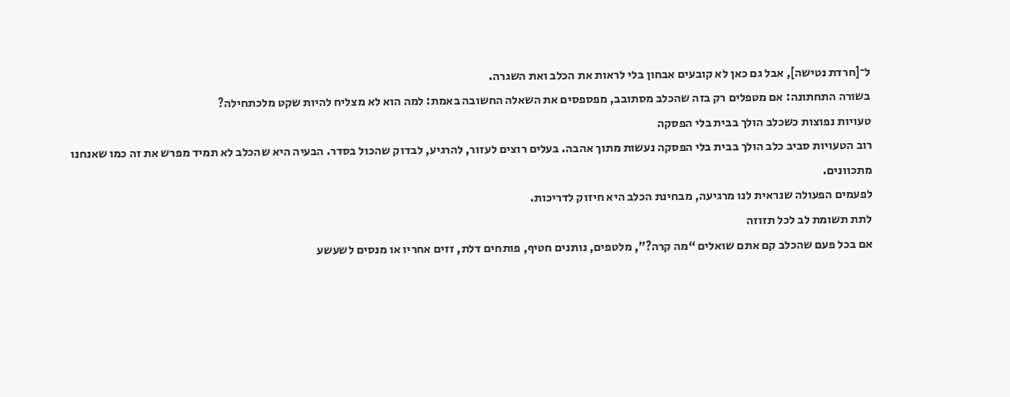ל־[חרדת נטישה], אבל גם כאן לא קובעים אבחון בלי לראות את הכלב ואת השגרה.
בשורה התחתונה: אם מטפלים רק בזה שהכלב מסתובב, מפספסים את השאלה החשובה באמת: למה הוא לא מצליח להיות שקט מלכתחילה?
טעויות נפוצות כשכלב הולך בבית בלי הפסקה
רוב הטעויות סביב כלב הולך בבית בלי הפסקה נעשות מתוך אהבה. בעלים רוצים לעזור, להרגיע, לבדוק שהכול בסדר. הבעיה היא שהכלב לא תמיד מפרש את זה כמו שאנחנו מתכוונים.
לפעמים הפעולה שנראית לנו מרגיעה, מבחינת הכלב היא חיזוק לדריכות.
לתת תשומת לב לכל תזוזה
אם בכל פעם שהכלב קם אתם שואלים “מה קרה?”, מלטפים, נותנים חטיף, פותחים דלת, זזים אחריו או מנסים לשעשע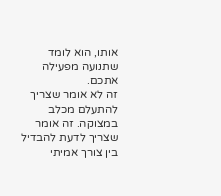אותו, הוא לומד שתנועה מפעילה אתכם.
זה לא אומר שצריך להתעלם מכלב במצוקה. זה אומר שצריך לדעת להבדיל בין צורך אמיתי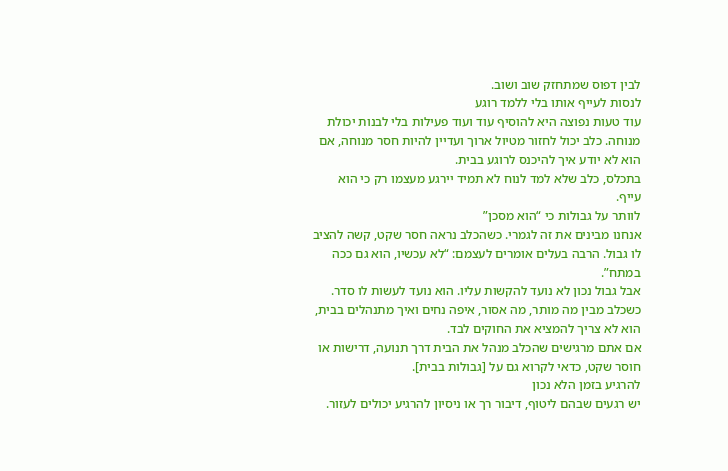לבין דפוס שמתחזק שוב ושוב.
לנסות לעייף אותו בלי ללמד רוגע
עוד טעות נפוצה היא להוסיף עוד ועוד פעילות בלי לבנות יכולת מנוחה. כלב יכול לחזור מטיול ארוך ועדיין להיות חסר מנוחה, אם הוא לא יודע איך להיכנס לרוגע בבית.
בתכלס, כלב שלא למד לנוח לא תמיד יירגע מעצמו רק כי הוא עייף.
לוותר על גבולות כי “הוא מסכן”
אנחנו מבינים את זה לגמרי. כשהכלב נראה חסר שקט, קשה להציב לו גבול. הרבה בעלים אומרים לעצמם: “לא עכשיו, הוא גם ככה במתח”.
אבל גבול נכון לא נועד להקשות עליו. הוא נועד לעשות לו סדר. כשכלב מבין מה מותר, מה אסור, איפה נחים ואיך מתנהלים בבית, הוא לא צריך להמציא את החוקים לבד.
אם אתם מרגישים שהכלב מנהל את הבית דרך תנועה, דרישות או חוסר שקט, כדאי לקרוא גם על [גבולות בבית].
להרגיע בזמן הלא נכון
יש רגעים שבהם ליטוף, דיבור רך או ניסיון להרגיע יכולים לעזור.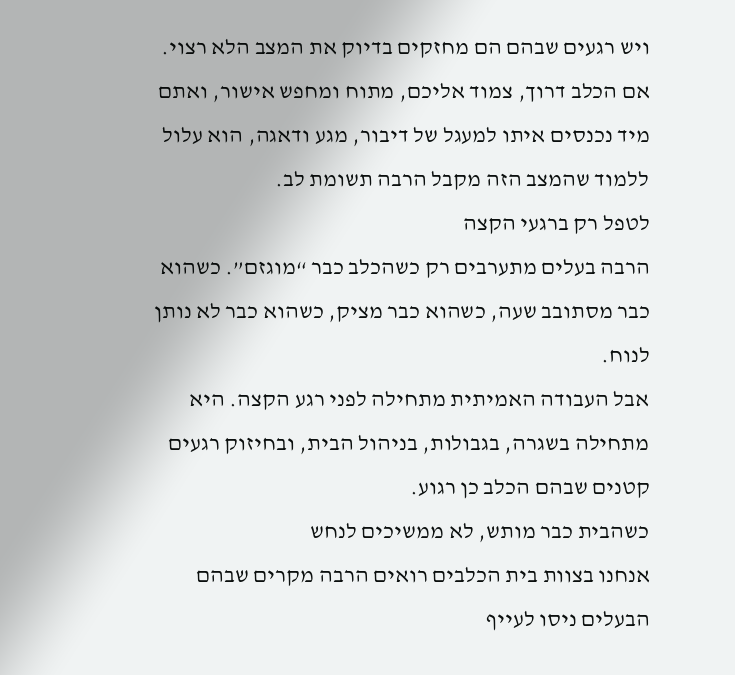ויש רגעים שבהם הם מחזקים בדיוק את המצב הלא רצוי.
אם הכלב דרוך, צמוד אליכם, מתוח ומחפש אישור, ואתם מיד נכנסים איתו למעגל של דיבור, מגע ודאגה, הוא עלול ללמוד שהמצב הזה מקבל הרבה תשומת לב.
לטפל רק ברגעי הקצה
הרבה בעלים מתערבים רק כשהכלב כבר “מוגזם”. כשהוא כבר מסתובב שעה, כשהוא כבר מציק, כשהוא כבר לא נותן לנוח.
אבל העבודה האמיתית מתחילה לפני רגע הקצה. היא מתחילה בשגרה, בגבולות, בניהול הבית, ובחיזוק רגעים קטנים שבהם הכלב כן רגוע.
כשהבית כבר מותש, לא ממשיכים לנחש
אנחנו בצוות בית הכלבים רואים הרבה מקרים שבהם הבעלים ניסו לעייף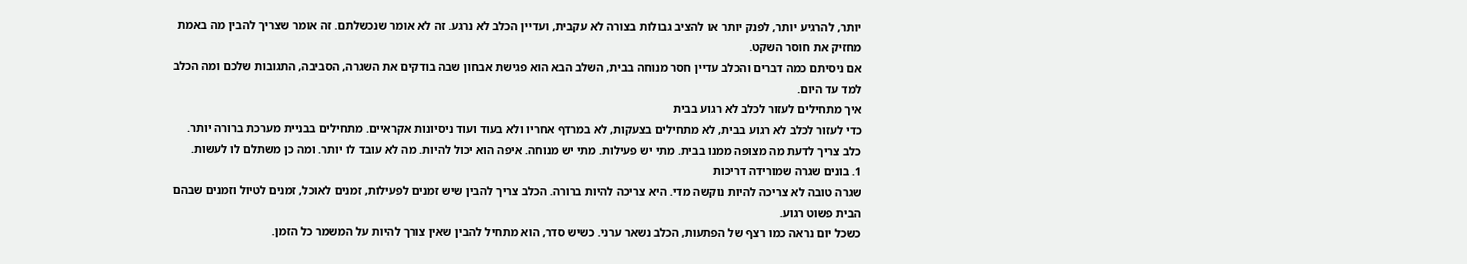יותר, להרגיע יותר, לפנק יותר או להציב גבולות בצורה לא עקבית, ועדיין הכלב לא נרגע. זה לא אומר שנכשלתם. זה אומר שצריך להבין מה באמת מחזיק את חוסר השקט.
אם ניסיתם כמה דברים והכלב עדיין חסר מנוחה בבית, השלב הבא הוא פגישת אבחון שבה בודקים את השגרה, הסביבה, התגובות שלכם ומה הכלב למד עד היום.
איך מתחילים לעזור לכלב לא רגוע בבית
כדי לעזור לכלב לא רגוע בבית, לא מתחילים בצעקות, לא במרדף אחריו ולא בעוד ועוד ניסיונות אקראיים. מתחילים בבניית מערכת ברורה יותר.
כלב צריך לדעת מה מצופה ממנו בבית. מתי יש פעילות. מתי יש מנוחה. איפה הוא יכול להיות. מה לא עובד לו יותר. ומה כן משתלם לו לעשות.
1. בונים שגרה שמורידה דריכות
שגרה טובה לא צריכה להיות נוקשה מדי. היא צריכה להיות ברורה. הכלב צריך להבין שיש זמנים לפעילות, זמנים לאוכל, זמנים לטיול וזמנים שבהם הבית פשוט רגוע.
כשכל יום נראה כמו רצף של הפתעות, הכלב נשאר ערני. כשיש סדר, הוא מתחיל להבין שאין צורך להיות על המשמר כל הזמן.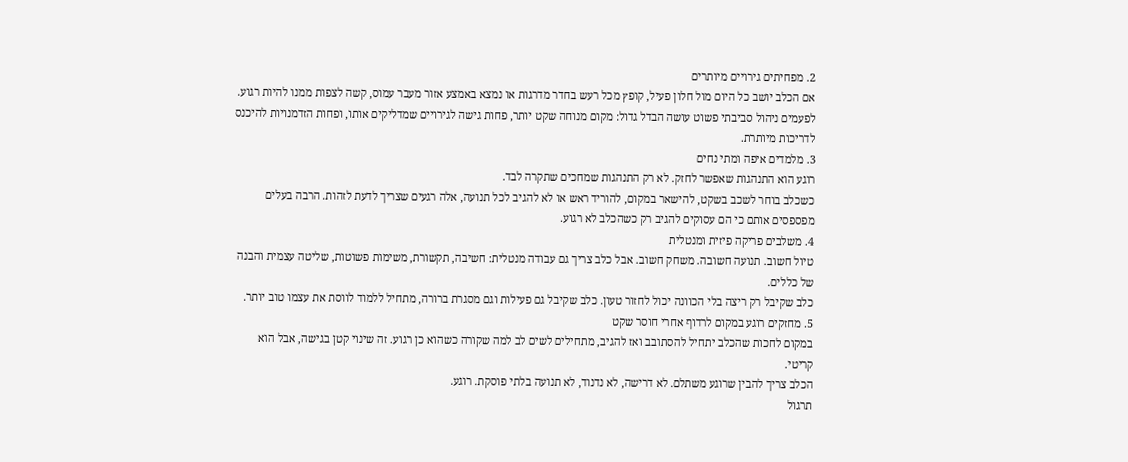2. מפחיתים גירויים מיותרים
אם הכלב יושב כל היום מול חלון פעיל, קופץ מכל רעש בחדר מדרגות או נמצא באמצע אזור מעבר עמוס, קשה לצפות ממנו להיות רגוע.
לפעמים ניהול סביבתי פשוט עושה הבדל גדול: מקום מנוחה שקט יותר, פחות גישה לגירויים שמדליקים אותו, ופחות הזדמנויות להיכנס לדריכות מיותרת.
3. מלמדים איפה ומתי נחים
רוגע הוא התנהגות שאפשר לחזק. לא רק התנהגות שמחכים שתקרה לבד.
כשכלב בוחר לשכב בשקט, להישאר במקום, להוריד ראש או לא להגיב לכל תנועה, אלה רגעים שצריך לדעת לזהות. הרבה בעלים מפספסים אותם כי הם עסוקים להגיב רק כשהכלב לא רגוע.
4. משלבים פריקה פיזית ומנטלית
טיול חשוב. תנועה חשובה. משחק חשוב. אבל כלב צריך גם עבודה מנטלית: חשיבה, תקשורת, משימות פשוטות, שליטה עצמית והבנה של כללים.
כלב שקיבל רק ריצה בלי הכוונה יכול לחזור טעון. כלב שקיבל גם פעילות וגם מסגרת ברורה, מתחיל ללמוד לווסת את עצמו טוב יותר.
5. מחזקים רוגע במקום לרדוף אחרי חוסר שקט
במקום לחכות שהכלב יתחיל להסתובב ואז להגיב, מתחילים לשים לב למה שקורה כשהוא כן רגוע. זה שינוי קטן בגישה, אבל הוא קריטי.
הכלב צריך להבין שרוגע משתלם. לא דרישה, לא נדנוד, לא תנועה בלתי פוסקת. רוגע.
תרגול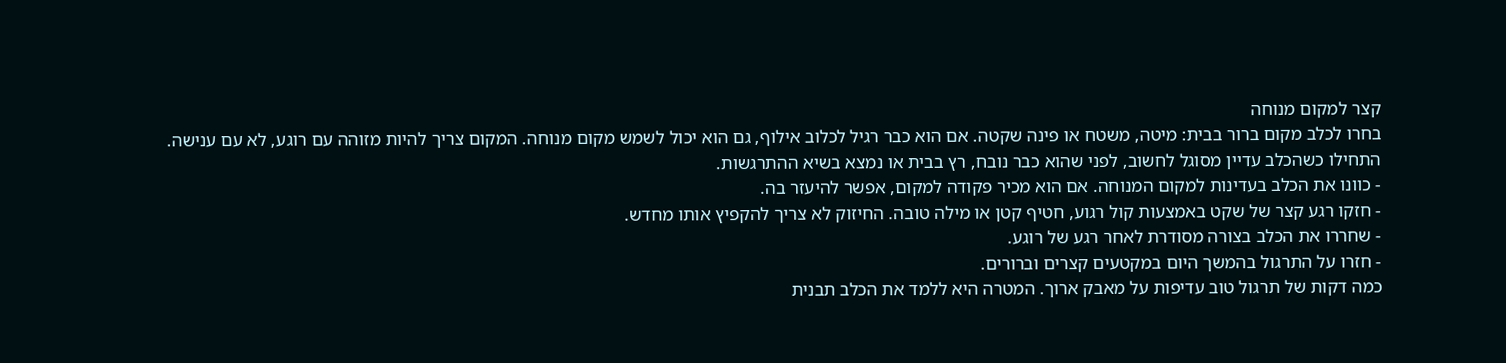קצר למקום מנוחה
בחרו לכלב מקום ברור בבית: מיטה, משטח או פינה שקטה. אם הוא כבר רגיל לכלוב אילוף, גם הוא יכול לשמש מקום מנוחה. המקום צריך להיות מזוהה עם רוגע, לא עם ענישה.
התחילו כשהכלב עדיין מסוגל לחשוב, לפני שהוא כבר נובח, רץ בבית או נמצא בשיא ההתרגשות.
- כוונו את הכלב בעדינות למקום המנוחה. אם הוא מכיר פקודה למקום, אפשר להיעזר בה.
- חזקו רגע קצר של שקט באמצעות קול רגוע, חטיף קטן או מילה טובה. החיזוק לא צריך להקפיץ אותו מחדש.
- שחררו את הכלב בצורה מסודרת לאחר רגע של רוגע.
- חזרו על התרגול בהמשך היום במקטעים קצרים וברורים.
כמה דקות של תרגול טוב עדיפות על מאבק ארוך. המטרה היא ללמד את הכלב תבנית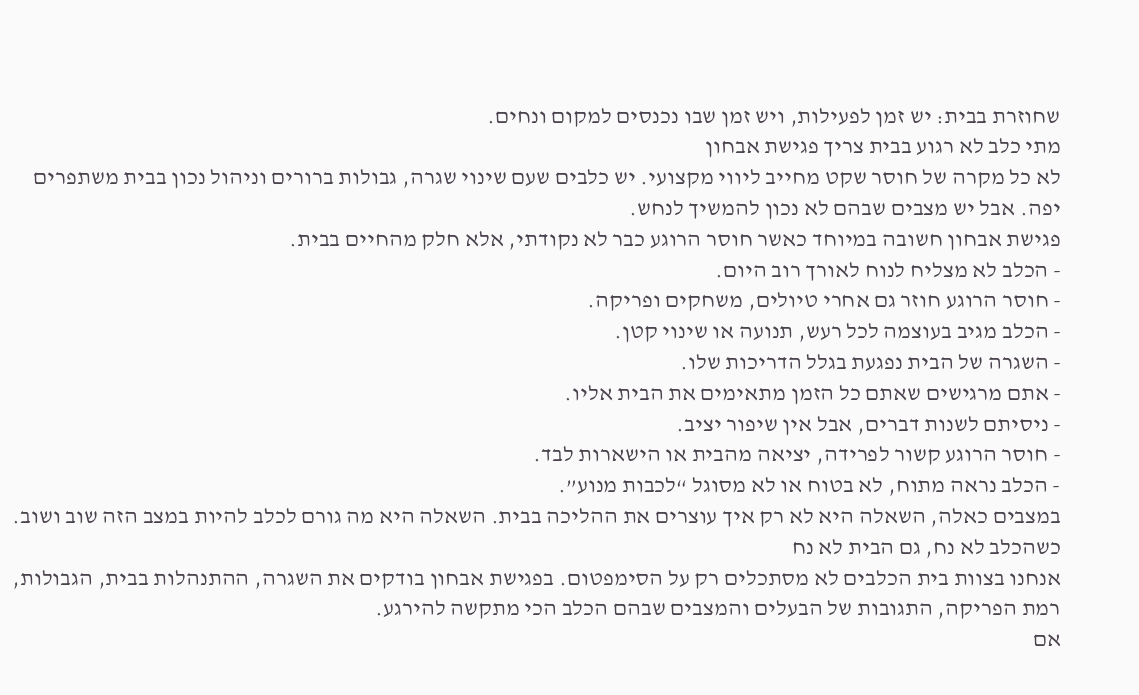שחוזרת בבית: יש זמן לפעילות, ויש זמן שבו נכנסים למקום ונחים.
מתי כלב לא רגוע בבית צריך פגישת אבחון
לא כל מקרה של חוסר שקט מחייב ליווי מקצועי. יש כלבים שעם שינוי שגרה, גבולות ברורים וניהול נכון בבית משתפרים יפה. אבל יש מצבים שבהם לא נכון להמשיך לנחש.
פגישת אבחון חשובה במיוחד כאשר חוסר הרוגע כבר לא נקודתי, אלא חלק מהחיים בבית.
- הכלב לא מצליח לנוח לאורך רוב היום.
- חוסר הרוגע חוזר גם אחרי טיולים, משחקים ופריקה.
- הכלב מגיב בעוצמה לכל רעש, תנועה או שינוי קטן.
- השגרה של הבית נפגעת בגלל הדריכות שלו.
- אתם מרגישים שאתם כל הזמן מתאימים את הבית אליו.
- ניסיתם לשנות דברים, אבל אין שיפור יציב.
- חוסר הרוגע קשור לפרידה, יציאה מהבית או הישארות לבד.
- הכלב נראה מתוח, לא בטוח או לא מסוגל “לכבות מנוע”.
במצבים כאלה, השאלה היא לא רק איך עוצרים את ההליכה בבית. השאלה היא מה גורם לכלב להיות במצב הזה שוב ושוב.
כשהכלב לא נח, גם הבית לא נח
אנחנו בצוות בית הכלבים לא מסתכלים רק על הסימפטום. בפגישת אבחון בודקים את השגרה, ההתנהלות בבית, הגבולות, רמת הפריקה, התגובות של הבעלים והמצבים שבהם הכלב הכי מתקשה להירגע.
אם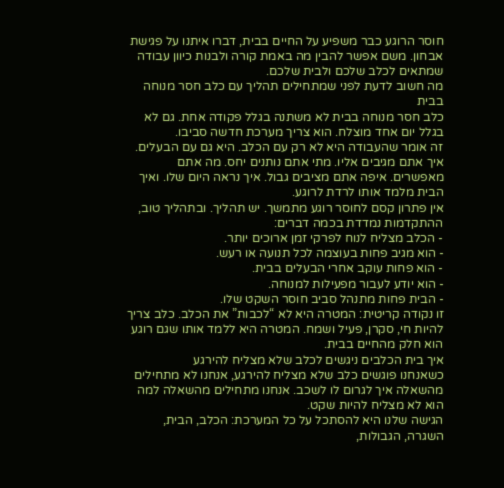חוסר הרוגע כבר משפיע על החיים בבית, דברו איתנו על פגישת אבחון. משם אפשר להבין מה באמת קורה ולבנות כיוון עבודה שמתאים לכלב שלכם ולבית שלכם.
מה חשוב לדעת לפני שמתחילים תהליך עם כלב חסר מנוחה בבית
כלב חסר מנוחה בבית לא משתנה בגלל פקודה אחת. גם לא בגלל יום אחד מוצלח. הוא צריך מערכת חדשה סביבו.
זה אומר שהעבודה היא לא רק עם הכלב. היא גם עם הבעלים. איך אתם מגיבים אליו. מתי אתם נותנים יחס. מה אתם מאפשרים. איפה אתם מציבים גבול. איך נראה היום שלו. ואיך הבית מלמד אותו לרדת לרוגע.
אין פתרון קסם לחוסר רוגע מתמשך. יש תהליך. ובתהליך טוב, ההתקדמות נמדדת בכמה דברים:
- הכלב מצליח לנוח לפרקי זמן ארוכים יותר.
- הוא מגיב פחות בעוצמה לכל תנועה או רעש.
- הוא פחות עוקב אחרי הבעלים בבית.
- הוא יודע לעבור מפעילות למנוחה.
- הבית פחות מתנהל סביב חוסר השקט שלו.
זו נקודה קריטית: המטרה היא לא “לכבות” את הכלב. כלב צריך להיות חי, סקרן, פעיל ושמח. המטרה היא ללמד אותו שגם רוגע הוא חלק מהחיים בבית.
איך בית הכלבים ניגשים לכלב שלא מצליח להירגע
כשאנחנו פוגשים כלב שלא מצליח להירגע, אנחנו לא מתחילים מהשאלה איך לגרום לו לשכב. אנחנו מתחילים מהשאלה למה הוא לא מצליח להיות שקט.
הגישה שלנו היא להסתכל על כל המערכת: הכלב, הבית, השגרה, הגבולות,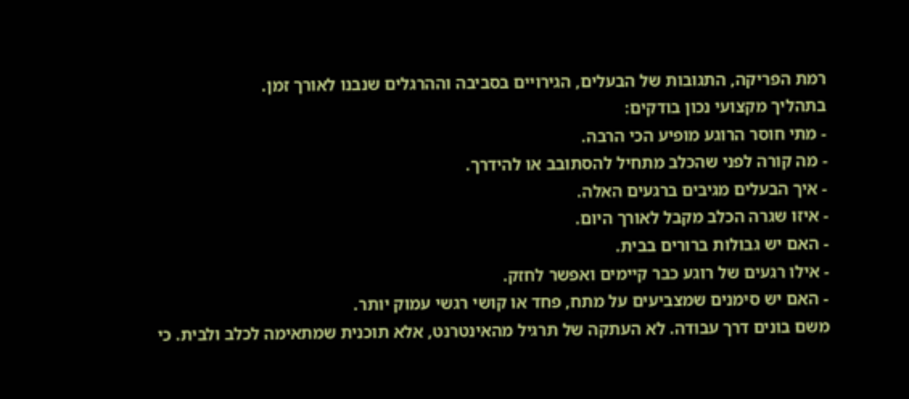רמת הפריקה, התגובות של הבעלים, הגירויים בסביבה וההרגלים שנבנו לאורך זמן.
בתהליך מקצועי נכון בודקים:
- מתי חוסר הרוגע מופיע הכי הרבה.
- מה קורה לפני שהכלב מתחיל להסתובב או להידרך.
- איך הבעלים מגיבים ברגעים האלה.
- איזו שגרה הכלב מקבל לאורך היום.
- האם יש גבולות ברורים בבית.
- אילו רגעים של רוגע כבר קיימים ואפשר לחזק.
- האם יש סימנים שמצביעים על מתח, פחד או קושי רגשי עמוק יותר.
משם בונים דרך עבודה. לא העתקה של תרגיל מהאינטרנט, אלא תוכנית שמתאימה לכלב ולבית. כי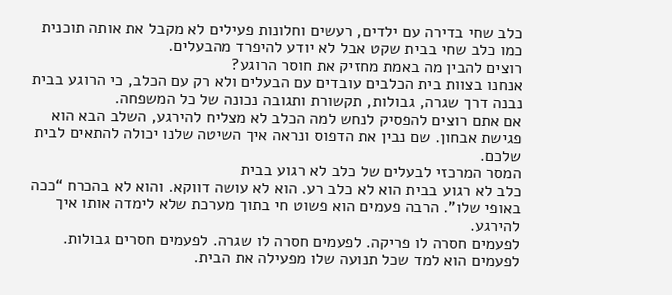כלב שחי בדירה עם ילדים, רעשים וחלונות פעילים לא מקבל את אותה תוכנית כמו כלב שחי בבית שקט אבל לא יודע להיפרד מהבעלים.
רוצים להבין מה באמת מחזיק את חוסר הרוגע?
אנחנו בצוות בית הכלבים עובדים עם הבעלים ולא רק עם הכלב, כי הרוגע בבית נבנה דרך שגרה, גבולות, תקשורת ותגובה נכונה של כל המשפחה.
אם אתם רוצים להפסיק לנחש למה הכלב לא מצליח להירגע, השלב הבא הוא פגישת אבחון. שם נבין את הדפוס ונראה איך השיטה שלנו יכולה להתאים לבית שלכם.
המסר המרכזי לבעלים של כלב לא רגוע בבית
כלב לא רגוע בבית הוא לא כלב רע. הוא לא עושה דווקא. והוא לא בהכרח “ככה באופי שלו”. הרבה פעמים הוא פשוט חי בתוך מערכת שלא לימדה אותו איך להירגע.
לפעמים חסרה לו פריקה. לפעמים חסרה לו שגרה. לפעמים חסרים גבולות. לפעמים הוא למד שכל תנועה שלו מפעילה את הבית.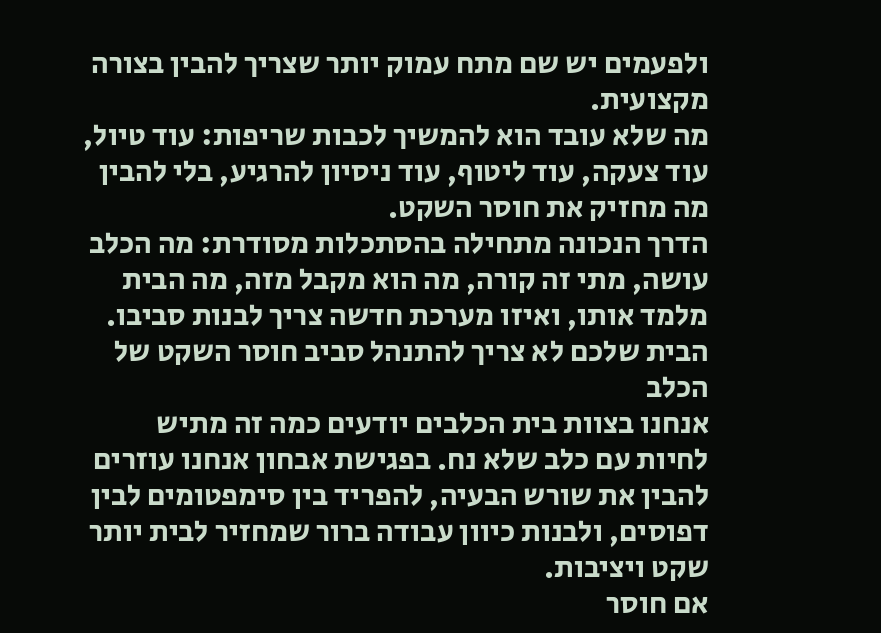ולפעמים יש שם מתח עמוק יותר שצריך להבין בצורה מקצועית.
מה שלא עובד הוא להמשיך לכבות שריפות: עוד טיול, עוד צעקה, עוד ליטוף, עוד ניסיון להרגיע, בלי להבין מה מחזיק את חוסר השקט.
הדרך הנכונה מתחילה בהסתכלות מסודרת: מה הכלב עושה, מתי זה קורה, מה הוא מקבל מזה, מה הבית מלמד אותו, ואיזו מערכת חדשה צריך לבנות סביבו.
הבית שלכם לא צריך להתנהל סביב חוסר השקט של הכלב
אנחנו בצוות בית הכלבים יודעים כמה זה מתיש לחיות עם כלב שלא נח. בפגישת אבחון אנחנו עוזרים להבין את שורש הבעיה, להפריד בין סימפטומים לבין דפוסים, ולבנות כיוון עבודה ברור שמחזיר לבית יותר שקט ויציבות.
אם חוסר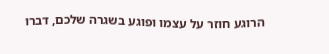הרוגע חוזר על עצמו ופוגע בשגרה שלכם, דברו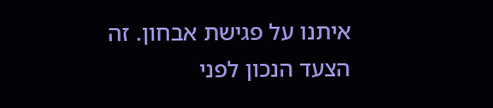איתנו על פגישת אבחון. זה הצעד הנכון לפני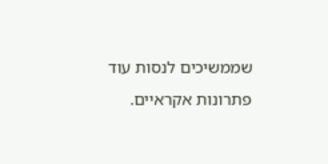שממשיכים לנסות עוד פתרונות אקראיים.